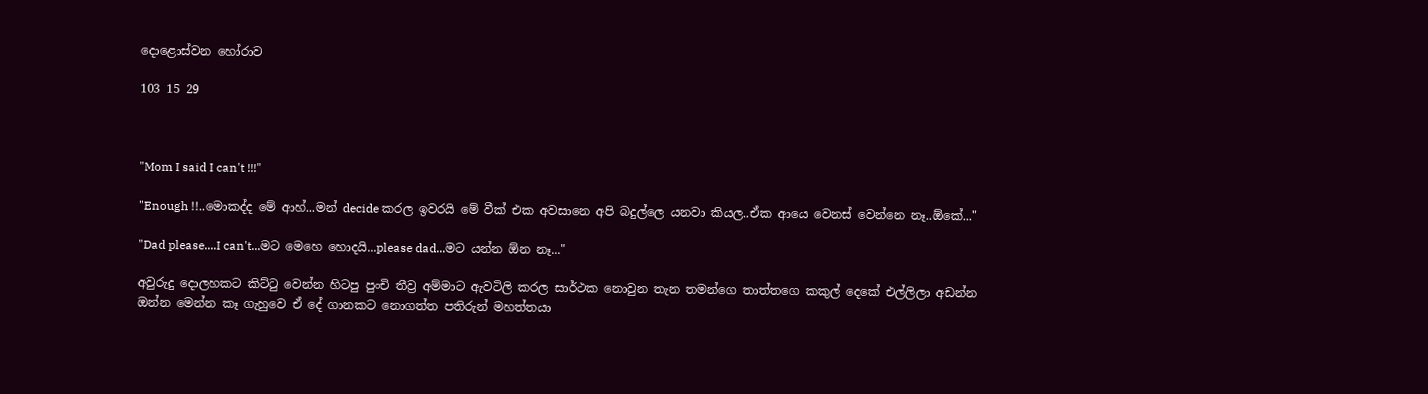දොළොස්වන හෝරාව

103 15 29



"Mom I said I can't !!!"

"Enough !!..මොකද්ද මේ ආහ්...මන් decide කරල ඉවරයි මේ වීක් එක අවසානෙ අපි බදුල්ලෙ යනවා කියල..ඒක ආයෙ වෙනස් වෙන්නෙ නෑ..ඕකේ..."

"Dad please....I can't...මට මෙහෙ හොදයි...please dad...මට යන්න ඕන නෑ..."

අවුරුදු දොලහකට කිට්ටු වෙන්න හිටපු පුංචි තීව්‍ර අම්මාට ඇවටිලි කරල සාර්ථක නොවුන තැන තමන්ගෙ තාත්තගෙ කකුල් දෙකේ එල්ලිලා අඩන්න ඔන්න මෙන්න කෑ ගැහුවෙ ඒ දේ ගානකට නොගත්ත පතිරුන් මහත්තයා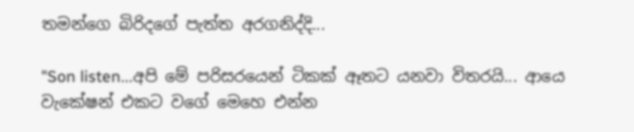තමන්ගෙ බිරිදගේ පැත්ත අරගනිද්දි...

"Son listen...අපි මේ පරිසරයෙන් ටිකක් ඈතට යනවා විතරයි... ආයෙ වැකේෂන් එකට වගේ මෙහෙ එන්න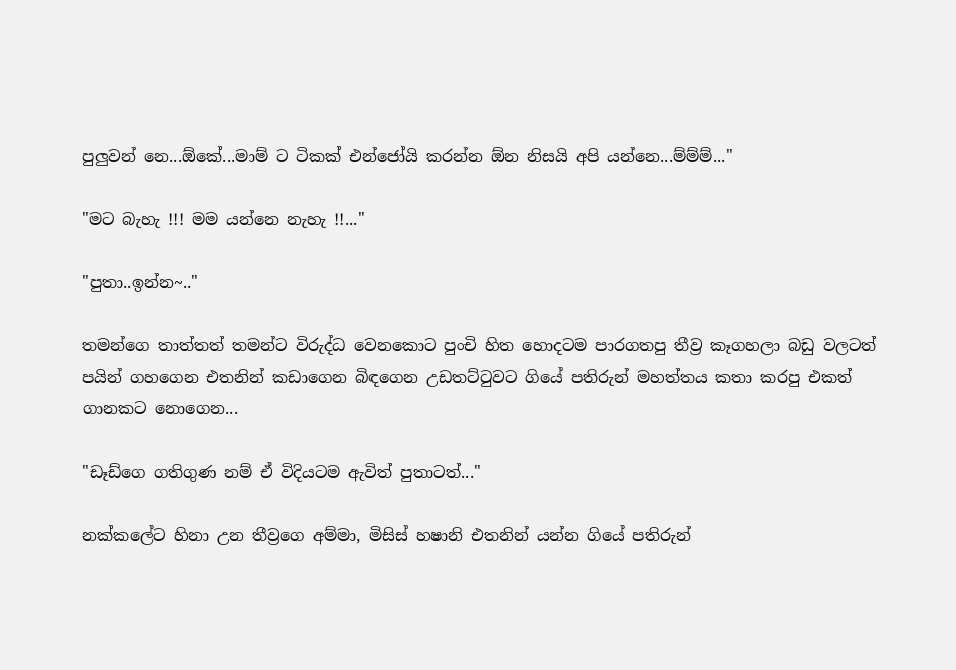පුලුවන් නෙ...ඕකේ...මාම් ට ටිකක් එන්ජෝයි කරන්න ඕන නිසයි අපි යන්නෙ...ම්ම්ම්..."

"මට බැහැ !!! මම යන්නෙ නැහැ !!..."

"පුතා..ඉන්න~.."

තමන්ගෙ තාත්තත් තමන්ට විරුද්ධ වෙනකොට පුංචි හිත හොදටම පාරගතපු තීව්‍ර කෑගහලා බඩු වලටත් පයින් ගහගෙන එතනින් කඩාගෙන බිඳගෙන උඩතට්ටුවට ගියේ පතිරුන් මහත්තය කතා කරපු එකත් ගානකට නොගෙන...

"ඩෑඩ්ගෙ ගතිගුණ නම් ඒ විදියටම ඇවිත් පුතාටත්..."

නක්කලේට හිනා උන තීව්‍රගෙ අම්මා, මිසිස් හෂානි එතනින් යන්න ගියේ පතිරුන්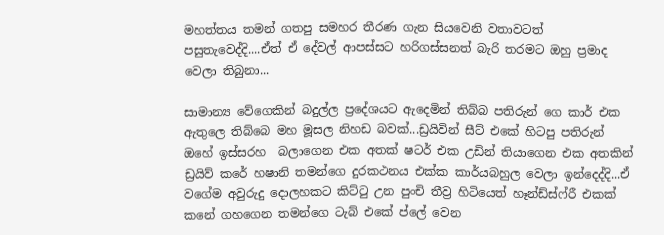මහත්තය තමන් ගතපු සමහර තීරණ ගැන සියවෙනි වතාවටත් පසුතැවෙද්දි....ඒත් ඒ දේවල් ආපස්සට හරිගස්සනත් බැරි තරමට ඔහු ප්‍රමාද වෙලා තිබුනා...

සාමාන්‍ය වේගෙකින් බදුල්ල ප්‍රදේශයට ඇදෙමින් තිබ්බ පතිරුන් ගෙ කාර් එක ඇතුලෙ තිබ්බෙ මහ මූසල නිහඩ බවක්...ඩ්‍රයිවින් සීට් එකේ හිටපු පතිරුන් ඔහේ ඉස්සරහ  බලාගෙන එක අතක් ෂටර් එක උඩින් තියාගෙන එක අතකින් ඩ්‍රයිව් කරේ හෂානි තමන්ගෙ දුරකථනය එක්ක කාර්යබහුල වෙලා ඉන්දෙද්දි...ඒ වගේම අවුරුදු දොලහකට කිට්ටු උන පුංචි තීව්‍ර හිටියෙත් හෑන්ඩ්ස්ෆ්රී එකක් කනේ ගහගෙන තමන්ගෙ ටැබ් එකේ ප්ලේ වෙන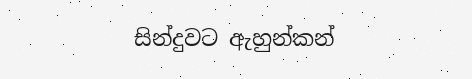සින්දුවට ඇහුන්කන්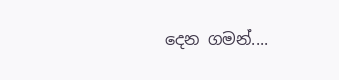දෙන ගමන්....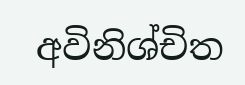අවිනිශ්චිත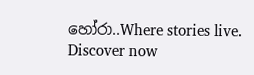හෝරා..Where stories live. Discover now